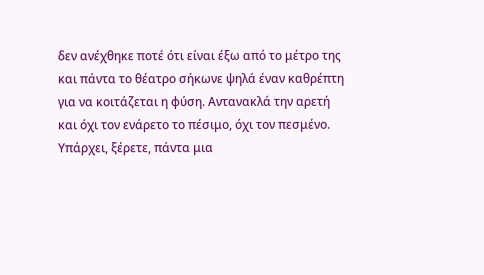δεν ανέχθηκε ποτέ ότι είναι έξω από το μέτρο της
και πάντα το θέατρο σήκωνε ψηλά έναν καθρέπτη
για να κοιτάζεται η φύση. Αντανακλά την αρετή
και όχι τον ενάρετο το πέσιμο, όχι τον πεσμένο.
Υπάρχει, ξέρετε, πάντα μια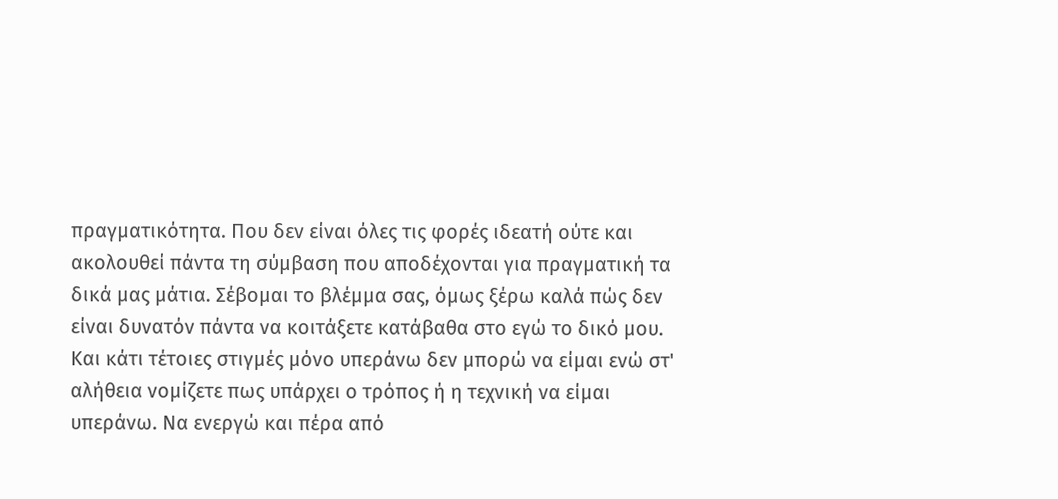πραγματικότητα. Που δεν είναι όλες τις φορές ιδεατή ούτε και ακολουθεί πάντα τη σύμβαση που αποδέχονται για πραγματική τα δικά μας μάτια. Σέβομαι το βλέμμα σας, όμως ξέρω καλά πώς δεν είναι δυνατόν πάντα να κοιτάξετε κατάβαθα στο εγώ το δικό μου. Και κάτι τέτοιες στιγμές μόνο υπεράνω δεν μπορώ να είμαι ενώ στ' αλήθεια νομίζετε πως υπάρχει ο τρόπος ή η τεχνική να είμαι υπεράνω. Να ενεργώ και πέρα από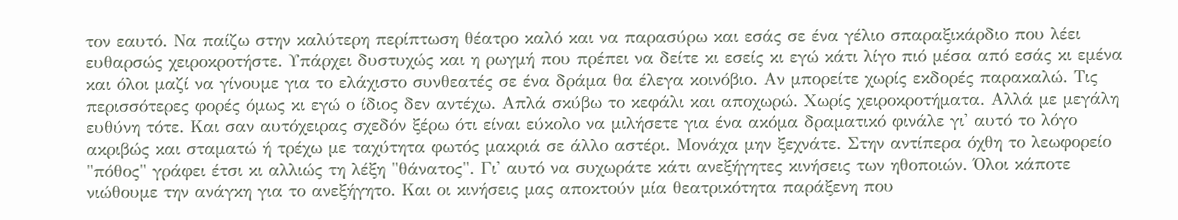τον εαυτό. Να παίζω στην καλύτερη περίπτωση θέατρο καλό και να παρασύρω και εσάς σε ένα γέλιο σπαραξικάρδιο που λέει ευθαρσώς χειροκροτήστε. Υπάρχει δυστυχώς και η ρωγμή που πρέπει να δείτε κι εσείς κι εγώ κάτι λίγο πιό μέσα από εσάς κι εμένα και όλοι μαζί να γίνουμε για το ελάχιστο συνθεατές σε ένα δράμα θα έλεγα κοινόβιο. Αν μπορείτε χωρίς εκδορές παρακαλώ. Τις περισσότερες φορές όμως κι εγώ ο ίδιος δεν αντέχω. Απλά σκύβω το κεφάλι και αποχωρώ. Χωρίς χειροκροτήματα. Αλλά με μεγάλη ευθύνη τότε. Και σαν αυτόχειρας σχεδόν ξέρω ότι είναι εύκολο να μιλήσετε για ένα ακόμα δραματικό φινάλε γι' αυτό το λόγο ακριβώς και σταματώ ή τρέχω με ταχύτητα φωτός μακριά σε άλλο αστέρι. Μονάχα μην ξεχνάτε. Στην αντίπερα όχθη το λεωφορείο "πόθος" γράφει έτσι κι αλλιώς τη λέξη "θάνατος". Γι' αυτό να συχωράτε κάτι ανεξήγητες κινήσεις των ηθοποιών. Όλοι κάποτε νιώθουμε την ανάγκη για το ανεξήγητο. Και οι κινήσεις μας αποκτούν μία θεατρικότητα παράξενη που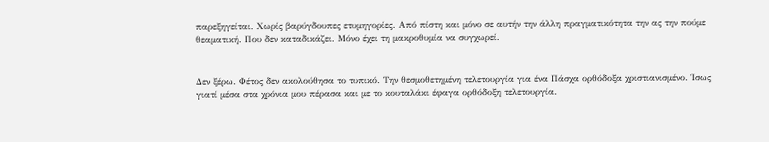παρεξηγείται. Χωρίς βαρύγδουπες ετυμηγορίες. Από πίστη και μόνο σε αυτήν την άλλη πραγματικότητα την ας την πούμε θεαματική. Που δεν καταδικάζει. Μόνο έχει τη μακροθυμία να συγχωρεί.


Δεν ξέρω. Φέτος δεν ακολούθησα το τυπικό. Την θεσμοθετημένη τελετουργία για ένα Πάσχα ορθόδοξα χριστιανισμένο. Ίσως γιατί μέσα στα χρόνια μου πέρασα και με το κουταλάκι έφαγα ορθόδοξη τελετουργία.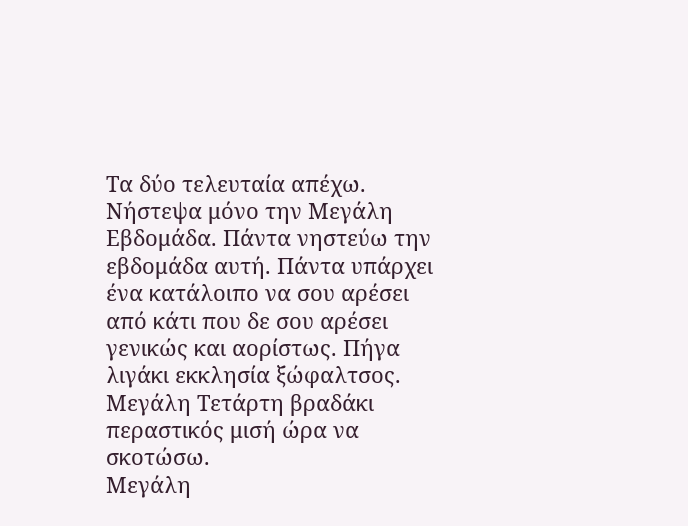Τα δύο τελευταία απέχω.
Νήστεψα μόνο την Μεγάλη Εβδομάδα. Πάντα νηστεύω την εβδομάδα αυτή. Πάντα υπάρχει ένα κατάλοιπο να σου αρέσει από κάτι που δε σου αρέσει γενικώς και αορίστως. Πήγα λιγάκι εκκλησία ξώφαλτσος.
Μεγάλη Τετάρτη βραδάκι περαστικός μισή ώρα να σκοτώσω.
Μεγάλη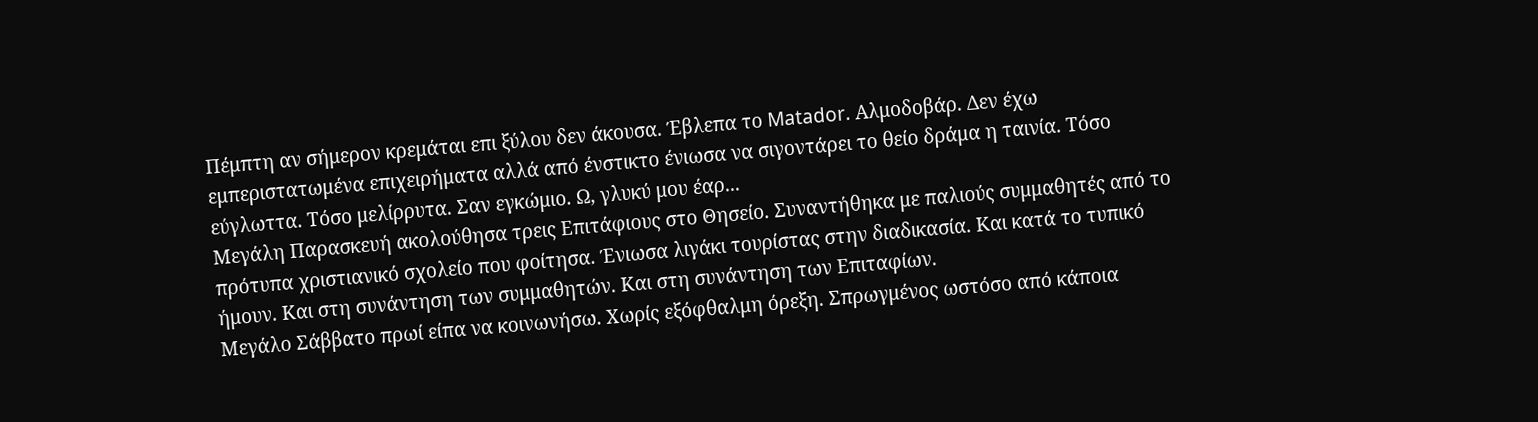Πέμπτη αν σήμερον κρεμάται επι ξύλου δεν άκουσα. Έβλεπα το Matador. Αλμοδοβάρ. Δεν έχω εμπεριστατωμένα επιχειρήματα αλλά από ένστικτο ένιωσα να σιγοντάρει το θείο δράμα η ταινία. Τόσο εύγλωττα. Τόσο μελίρρυτα. Σαν εγκώμιο. Ω, γλυκύ μου έαρ...
Μεγάλη Παρασκευή ακολούθησα τρεις Επιτάφιους στο Θησείο. Συναντήθηκα με παλιούς συμμαθητές από το πρότυπα χριστιανικό σχολείο που φοίτησα. Ένιωσα λιγάκι τουρίστας στην διαδικασία. Και κατά το τυπικό ήμουν. Και στη συνάντηση των συμμαθητών. Και στη συνάντηση των Επιταφίων.
Μεγάλο Σάββατο πρωί είπα να κοινωνήσω. Χωρίς εξόφθαλμη όρεξη. Σπρωγμένος ωστόσο από κάποια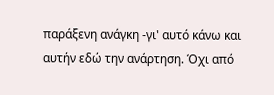παράξενη ανάγκη -γι' αυτό κάνω και αυτήν εδώ την ανάρτηση. Όχι από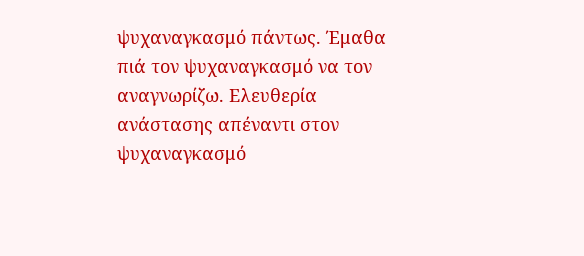ψυχαναγκασμό πάντως. Έμαθα πιά τον ψυχαναγκασμό να τον αναγνωρίζω. Ελευθερία ανάστασης απέναντι στον ψυχαναγκασμό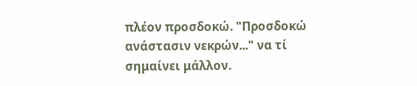πλέον προσδοκώ. "Προσδοκώ ανάστασιν νεκρών..." να τί σημαίνει μάλλον.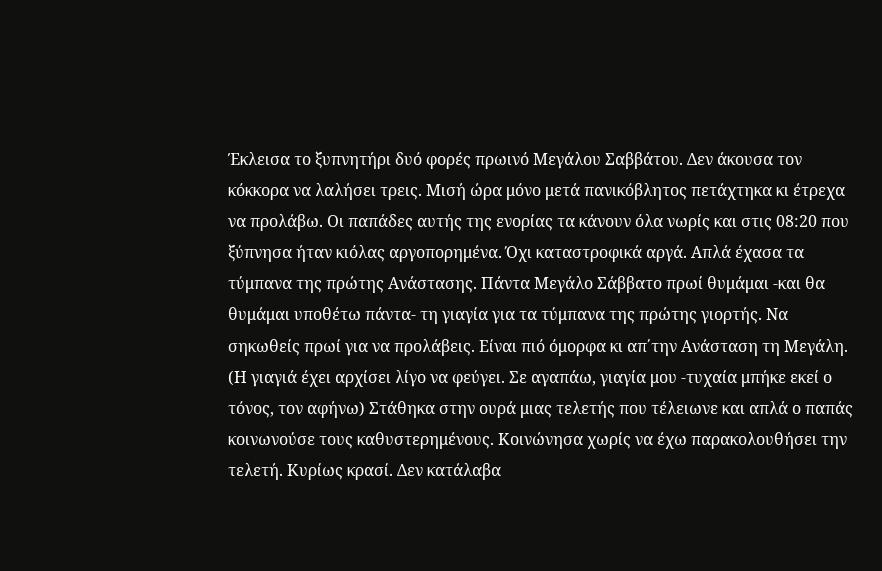Έκλεισα το ξυπνητήρι δυό φορές πρωινό Μεγάλου Σαββάτου. Δεν άκουσα τον κόκκορα να λαλήσει τρεις. Μισή ώρα μόνο μετά πανικόβλητος πετάχτηκα κι έτρεχα να προλάβω. Οι παπάδες αυτής της ενορίας τα κάνουν όλα νωρίς και στις 08:20 που ξύπνησα ήταν κιόλας αργοπορημένα. Όχι καταστροφικά αργά. Απλά έχασα τα τύμπανα της πρώτης Ανάστασης. Πάντα Μεγάλο Σάββατο πρωί θυμάμαι -και θα θυμάμαι υποθέτω πάντα- τη γιαγία για τα τύμπανα της πρώτης γιορτής. Να σηκωθείς πρωί για να προλάβεις. Είναι πιό όμορφα κι απ΄την Ανάσταση τη Μεγάλη. (Η γιαγιά έχει αρχίσει λίγο να φεύγει. Σε αγαπάω, γιαγία μου -τυχαία μπήκε εκεί ο τόνος, τον αφήνω) Στάθηκα στην ουρά μιας τελετής που τέλειωνε και απλά ο παπάς κοινωνούσε τους καθυστερημένους. Κοινώνησα χωρίς να έχω παρακολουθήσει την τελετή. Κυρίως κρασί. Δεν κατάλαβα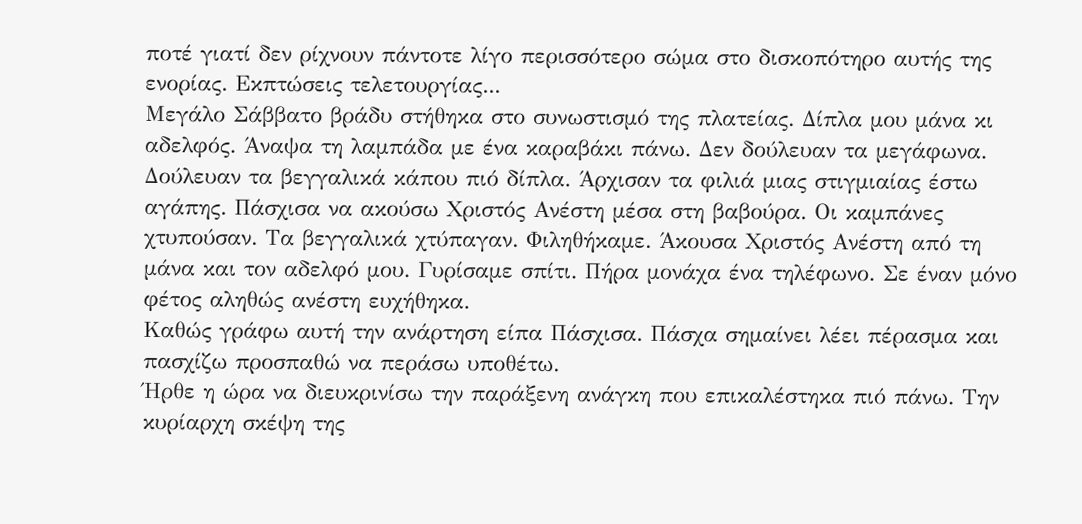ποτέ γιατί δεν ρίχνουν πάντοτε λίγο περισσότερο σώμα στο δισκοπότηρο αυτής της ενορίας. Εκπτώσεις τελετουργίας...
Μεγάλο Σάββατο βράδυ στήθηκα στο συνωστισμό της πλατείας. Δίπλα μου μάνα κι αδελφός. Άναψα τη λαμπάδα με ένα καραβάκι πάνω. Δεν δούλευαν τα μεγάφωνα. Δούλευαν τα βεγγαλικά κάπου πιό δίπλα. Άρχισαν τα φιλιά μιας στιγμιαίας έστω αγάπης. Πάσχισα να ακούσω Χριστός Ανέστη μέσα στη βαβούρα. Οι καμπάνες χτυπούσαν. Τα βεγγαλικά χτύπαγαν. Φιληθήκαμε. Άκουσα Χριστός Ανέστη από τη μάνα και τον αδελφό μου. Γυρίσαμε σπίτι. Πήρα μονάχα ένα τηλέφωνο. Σε έναν μόνο φέτος αληθώς ανέστη ευχήθηκα.
Καθώς γράφω αυτή την ανάρτηση είπα Πάσχισα. Πάσχα σημαίνει λέει πέρασμα και πασχίζω προσπαθώ να περάσω υποθέτω.
Ήρθε η ώρα να διευκρινίσω την παράξενη ανάγκη που επικαλέστηκα πιό πάνω. Την κυρίαρχη σκέψη της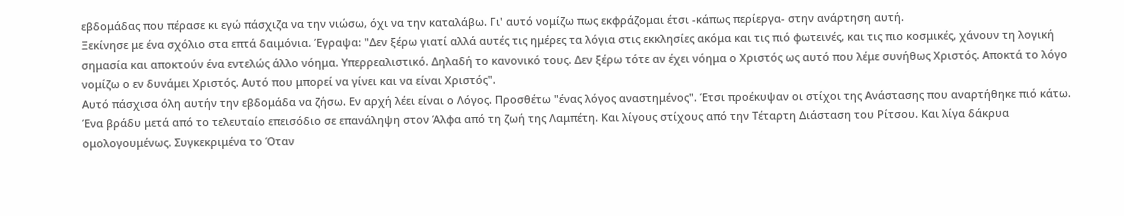εβδομάδας που πέρασε κι εγώ πάσχιζα να την νιώσω, όχι να την καταλάβω. Γι' αυτό νομίζω πως εκφράζομαι έτσι -κάπως περίεργα- στην ανάρτηση αυτή.
Ξεκίνησε με ένα σχόλιο στα επτά δαιμόνια. Έγραψα: "Δεν ξέρω γιατί αλλά αυτές τις ημέρες τα λόγια στις εκκλησίες ακόμα και τις πιό φωτεινές, και τις πιο κοσμικές, χάνουν τη λογική σημασία και αποκτούν ένα εντελώς άλλο νόημα. Υπερρεαλιστικό. Δηλαδή το κανονικό τους. Δεν ξέρω τότε αν έχει νόημα ο Χριστός ως αυτό που λέμε συνήθως Χριστός. Αποκτά το λόγο νομίζω ο εν δυνάμει Χριστός. Αυτό που μπορεί να γίνει και να είναι Χριστός".
Αυτό πάσχισα όλη αυτήν την εβδομάδα να ζήσω. Εν αρχή λέει είναι ο Λόγος. Προσθέτω "ένας λόγος αναστημένος". Έτσι προέκυψαν οι στίχοι της Ανάστασης που αναρτήθηκε πιό κάτω. Ένα βράδυ μετά από το τελευταίο επεισόδιο σε επανάληψη στον Άλφα από τη ζωή της Λαμπέτη. Και λίγους στίχους από την Τέταρτη Διάσταση του Ρίτσου. Και λίγα δάκρυα ομολογουμένως. Συγκεκριμένα το Όταν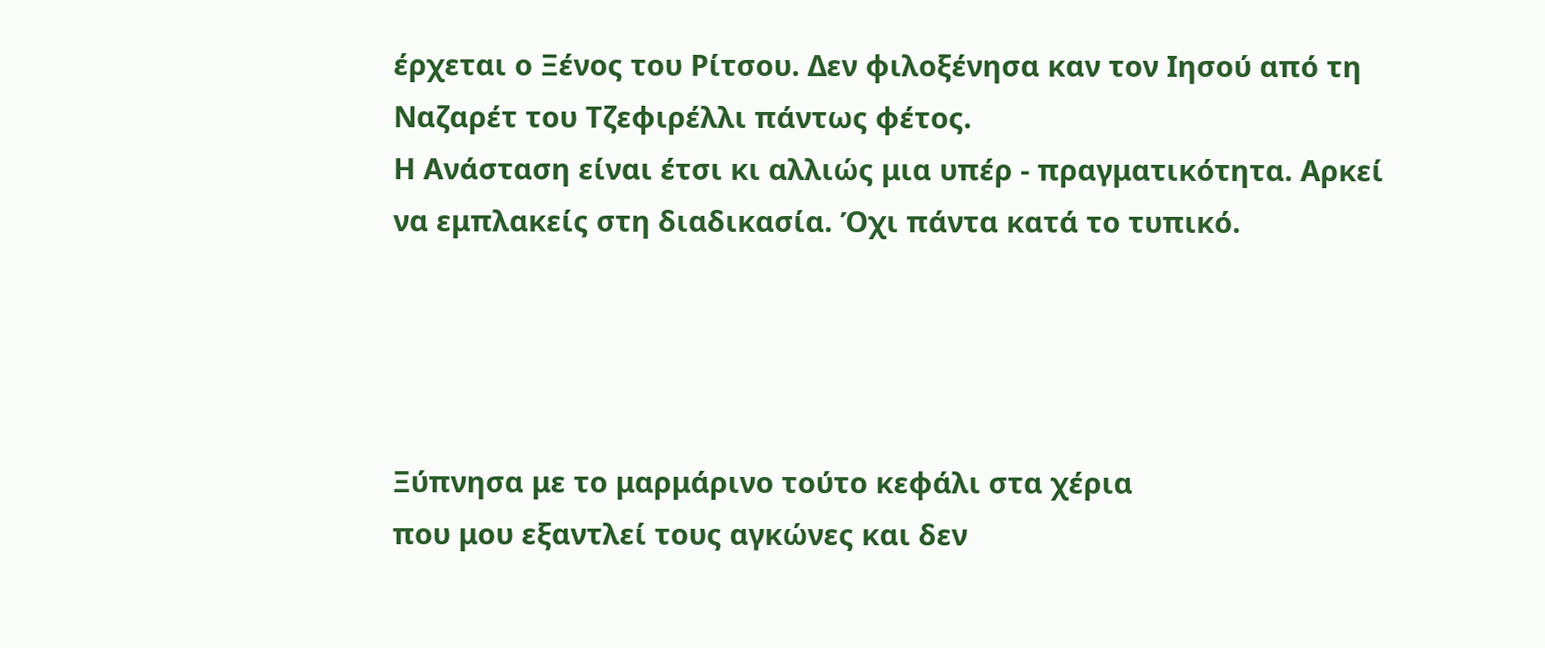έρχεται ο Ξένος του Ρίτσου. Δεν φιλοξένησα καν τον Ιησού από τη Ναζαρέτ του Τζεφιρέλλι πάντως φέτος.
Η Ανάσταση είναι έτσι κι αλλιώς μια υπέρ - πραγματικότητα. Αρκεί να εμπλακείς στη διαδικασία. Όχι πάντα κατά το τυπικό.




Ξύπνησα με το μαρμάρινο τούτο κεφάλι στα χέρια
που μου εξαντλεί τους αγκώνες και δεν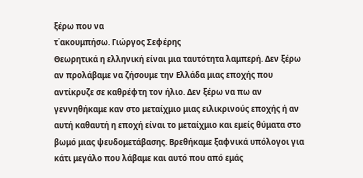ξέρω που να
τ΄ακουμπήσω. Γιώργος Σεφέρης
Θεωρητικά η ελληνική είναι μια ταυτότητα λαμπερή. Δεν ξέρω αν προλάβαμε να ζήσουμε την Ελλάδα μιας εποχής που αντίκρυζε σε καθρέφτη τον ήλιο. Δεν ξέρω να πω αν γεννηθήκαμε καν στο μεταίχμιο μιας ειλικρινούς εποχής ή αν αυτή καθαυτή η εποχή είναι το μεταίχμιο και εμείς θύματα στο βωμό μιας ψευδομετάβασης. Βρεθήκαμε ξαφνικά υπόλογοι για κάτι μεγάλο που λάβαμε και αυτό που από εμάς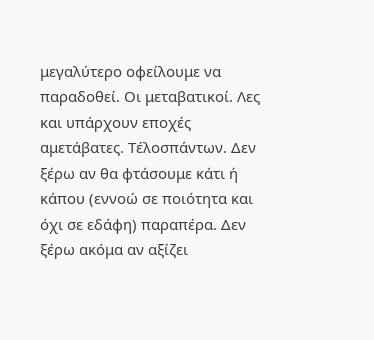μεγαλύτερο οφείλουμε να παραδοθεί. Οι μεταβατικοί. Λες και υπάρχουν εποχές αμετάβατες. Τέλοσπάντων. Δεν ξέρω αν θα φτάσουμε κάτι ή κάπου (εννοώ σε ποιότητα και όχι σε εδάφη) παραπέρα. Δεν ξέρω ακόμα αν αξίζει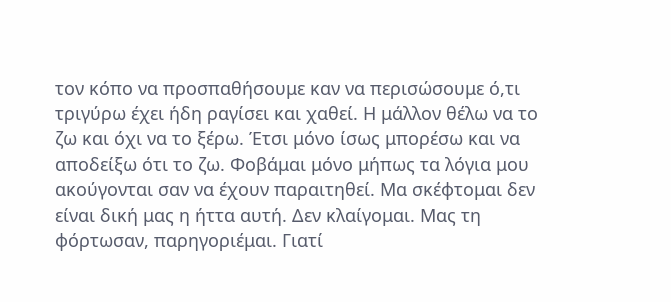τον κόπο να προσπαθήσουμε καν να περισώσουμε ό,τι τριγύρω έχει ήδη ραγίσει και χαθεί. Η μάλλον θέλω να το ζω και όχι να το ξέρω. Έτσι μόνο ίσως μπορέσω και να αποδείξω ότι το ζω. Φοβάμαι μόνο μήπως τα λόγια μου ακούγονται σαν να έχουν παραιτηθεί. Μα σκέφτομαι δεν είναι δική μας η ήττα αυτή. Δεν κλαίγομαι. Μας τη φόρτωσαν, παρηγοριέμαι. Γιατί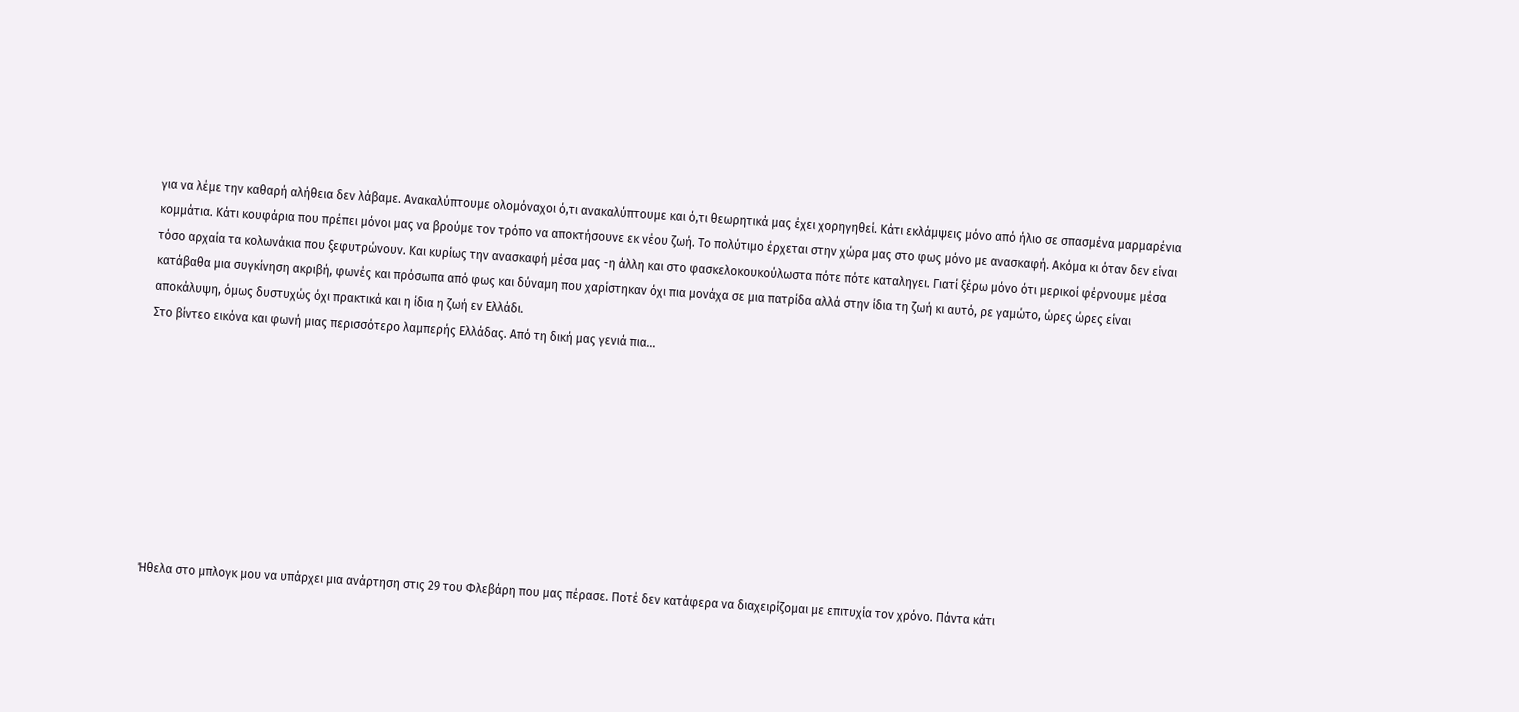για να λέμε την καθαρή αλήθεια δεν λάβαμε. Ανακαλύπτουμε ολομόναχοι ό,τι ανακαλύπτουμε και ό,τι θεωρητικά μας έχει χορηγηθεί. Κάτι εκλάμψεις μόνο από ήλιο σε σπασμένα μαρμαρένια κομμάτια. Κάτι κουφάρια που πρέπει μόνοι μας να βρούμε τον τρόπο να αποκτήσουνε εκ νέου ζωή. Το πολύτιμο έρχεται στην χώρα μας στο φως μόνο με ανασκαφή. Ακόμα κι όταν δεν είναι τόσο αρχαία τα κολωνάκια που ξεφυτρώνουν. Και κυρίως την ανασκαφή μέσα μας -η άλλη και στο φασκελοκουκούλωστα πότε πότε καταληγει. Γιατί ξέρω μόνο ότι μερικοί φέρνουμε μέσα κατάβαθα μια συγκίνηση ακριβή, φωνές και πρόσωπα από φως και δύναμη που χαρίστηκαν όχι πια μονάχα σε μια πατρίδα αλλά στην ίδια τη ζωή κι αυτό, ρε γαμώτο, ώρες ώρες είναι αποκάλυψη, όμως δυστυχώς όχι πρακτικά και η ίδια η ζωή εν Ελλάδι.
Στο βίντεο εικόνα και φωνή μιας περισσότερο λαμπερής Ελλάδας. Από τη δική μας γενιά πια...









Ήθελα στο μπλογκ μου να υπάρχει μια ανάρτηση στις 29 του Φλεβάρη που μας πέρασε. Ποτέ δεν κατάφερα να διαχειρίζομαι με επιτυχία τον χρόνο. Πάντα κάτι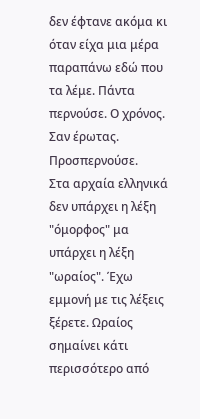δεν έφτανε ακόμα κι όταν είχα μια μέρα παραπάνω εδώ που τα λέμε. Πάντα περνούσε. Ο χρόνος. Σαν έρωτας. Προσπερνούσε.
Στα αρχαία ελληνικά δεν υπάρχει η λέξη "όμορφος" μα υπάρχει η λέξη "ωραίος". Έχω εμμονή με τις λέξεις ξέρετε. Ωραίος σημαίνει κάτι περισσότερο από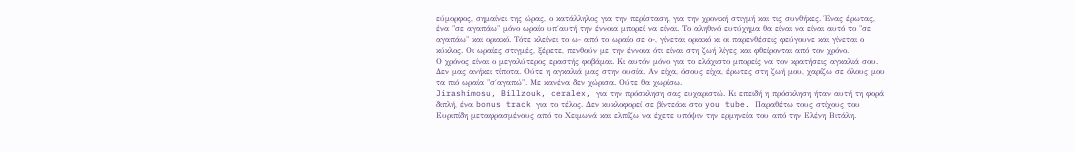εύμορφος, σημαίνει της ώρας, ο κατάλληλος για την περίσταση, για την χρονική στιγμή και τις συνθήκες. Ένας έρωτας, ένα "σε αγαπάω" μόνο ωραίο υπ΄αυτή την έννοια μπορεί να είναι. Το αληθινό ευτύχημα θα είναι να είναι αυτό το "σε αγαπάω" και οριακό. Τότε κλείνει το ω- από το ωραίο σε ο-, γίνεται οριακό κι οι παρενθέσεις φεύγουνε και γίνεται ο κύκλος. Οι ωραίες στιγμές, ξέρετε, πενθούν με την έννοια ότι είναι στη ζωή λίγες και φθείρονται από τον χρόνο.
Ο χρόνος είναι ο μεγαλύτερος εραστής φοβάμαι. Κι αυτόν μόνο για το ελάχιστο μπορείς να τον κρατήσεις αγκαλιά σου. Δεν μας ανήκει τίποτα. Ούτε η αγκαλιά μας στην ουσία. Αν είχα, όσους είχα, έρωτες στη ζωή μου, χαρίζω σε όλους μου τα πιό ωραία "σ΄αγαπώ". Με κανένα δεν χώρισα. Ούτε θα χωρίσω.
Jirashimosu, Billzouk, ceralex, για την πρόσκληση σας ευχαριστώ. Κι επειδή η πρόσκληση ήταν αυτή τη φορά διπλή, ένα bonus track για το τέλος. Δεν κυκλοφορεί σε βίντεάκι στο you tube. Παραθέτω τους στίχους του Ευριπίδη μεταφρασμένους από το Χειμωνά και ελπίζω να έχετε υπόψιν την ερμηνεία του από την Ελένη Βιτάλη.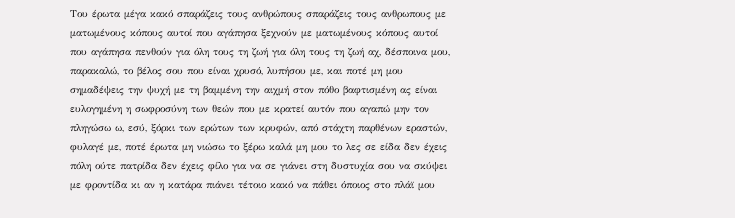Του έρωτα μέγα κακό σπαράζεις τους ανθρώπους σπαράζεις τους ανθρωπους με ματωμένους κόπους αυτοί που αγάπησα ξεχνούν με ματωμένους κόπους αυτοί που αγάπησα πενθούν για όλη τους τη ζωή για όλη τους τη ζωή αχ, δέσποινα μου, παρακαλώ, το βέλος σου που είναι χρυσό, λυπήσου με, και ποτέ μη μου σημαδέψεις την ψυχή με τη βαμμένη την αιχμή στον πόθο βαφτισμένη ας είναι ευλογημένη η σωφροσύνη των θεών που με κρατεί αυτόν που αγαπώ μην τον πληγώσω ω, εσύ, ξόρκι των ερώτων των κρυφών, από στάχτη παρθένων εραστών, φυλαγέ με, ποτέ έρωτα μη νιώσω το ξέρω καλά μη μου το λες σε είδα δεν έχεις πόλη ούτε πατρίδα δεν έχεις φίλο για να σε γιάνει στη δυστυχία σου να σκύψει με φροντίδα κι αν η κατάρα πιάνει τέτοιο κακό να πάθει όποιος στο πλάϊ μου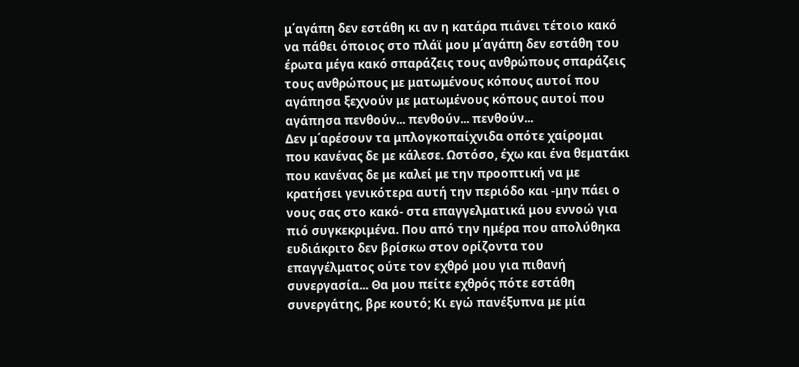μ΄αγάπη δεν εστάθη κι αν η κατάρα πιάνει τέτοιο κακό να πάθει όποιος στο πλάϊ μου μ΄αγάπη δεν εστάθη του έρωτα μέγα κακό σπαράζεις τους ανθρώπους σπαράζεις τους ανθρώπους με ματωμένους κόπους αυτοί που αγάπησα ξεχνούν με ματωμένους κόπους αυτοί που αγάπησα πενθούν... πενθούν... πενθούν...
Δεν μ΄αρέσουν τα μπλογκοπαίχνιδα οπότε χαίρομαι που κανένας δε με κάλεσε. Ωστόσο, έχω και ένα θεματάκι που κανένας δε με καλεί με την προοπτική να με κρατήσει γενικότερα αυτή την περιόδο και -μην πάει ο νους σας στο κακό- στα επαγγελματικά μου εννοώ για πιό συγκεκριμένα. Που από την ημέρα που απολύθηκα ευδιάκριτο δεν βρίσκω στον ορίζοντα του επαγγέλματος ούτε τον εχθρό μου για πιθανή συνεργασία... Θα μου πείτε εχθρός πότε εστάθη συνεργάτης, βρε κουτό; Κι εγώ πανέξυπνα με μία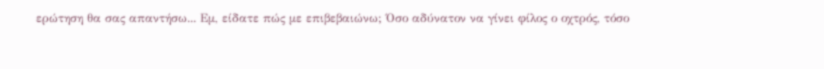ερώτηση θα σας απαντήσω... Εμ, είδατε πώς με επιβεβαιώνω; Όσο αδύνατον να γίνει φίλος ο οχτρός, τόσο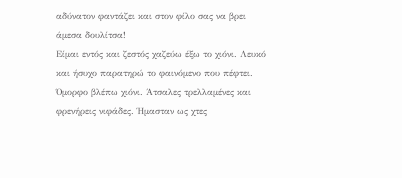αδύνατον φαντάζει και στον φίλο σας να βρει άμεσα δουλίτσα!
Είμαι εντός και ζεστός χαζεύω έξω το χιόνι. Λευκό και ήσυχο παρατηρώ το φαινόμενο που πέφτει. Όμορφο βλέπω χιόνι. Άτσαλες τρελλαμένες και φρενήρεις νιφάδες. Ήμασταν ως χτες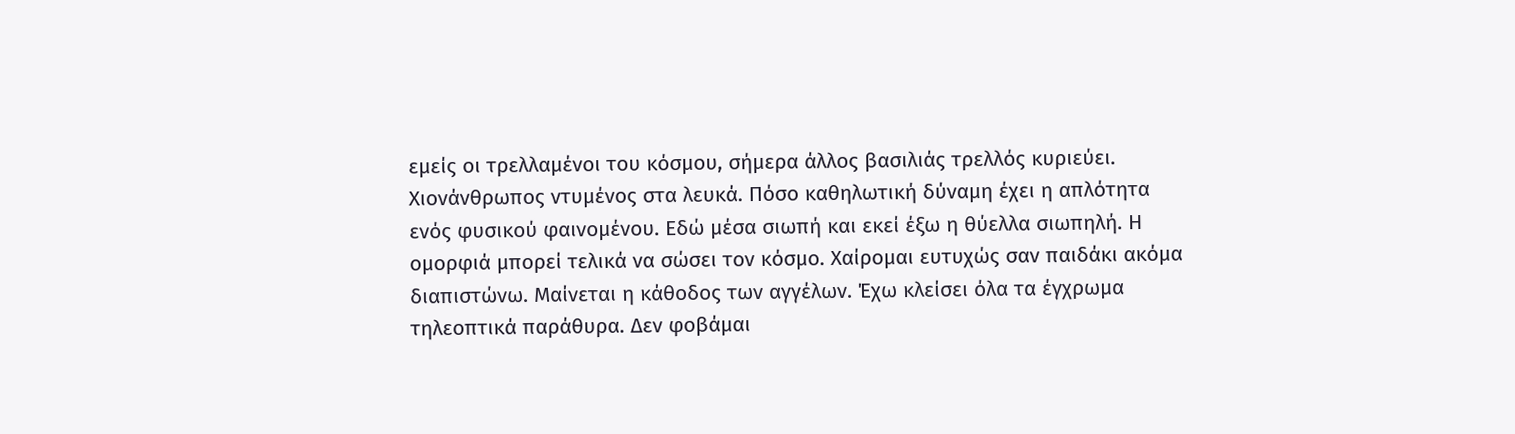εμείς οι τρελλαμένοι του κόσμου, σήμερα άλλος βασιλιάς τρελλός κυριεύει. Χιονάνθρωπος ντυμένος στα λευκά. Πόσο καθηλωτική δύναμη έχει η απλότητα ενός φυσικού φαινομένου. Εδώ μέσα σιωπή και εκεί έξω η θύελλα σιωπηλή. Η ομορφιά μπορεί τελικά να σώσει τον κόσμο. Χαίρομαι ευτυχώς σαν παιδάκι ακόμα διαπιστώνω. Μαίνεται η κάθοδος των αγγέλων. Έχω κλείσει όλα τα έγχρωμα τηλεοπτικά παράθυρα. Δεν φοβάμαι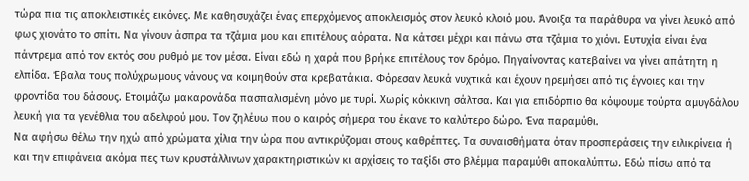τώρα πια τις αποκλειστικές εικόνες. Με καθησυχάζει ένας επερχόμενος αποκλεισμός στον λευκό κλοιό μου. Άνοιξα τα παράθυρα να γίνει λευκό από φως χιονάτο το σπίτι. Να γίνουν άσπρα τα τζάμια μου και επιτέλους αόρατα. Να κάτσει μέχρι και πάνω στα τζάμια το χιόνι. Ευτυχία είναι ένα πάντρεμα από τον εκτός σου ρυθμό με τον μέσα. Είναι εδώ η χαρά που βρήκε επιτέλους τον δρόμο. Πηγαίνοντας κατεβαίνει να γίνει απάτητη η ελπίδα. Έβαλα τους πολύχρωμους νάνους να κοιμηθούν στα κρεβατάκια. Φόρεσαν λευκά νυχτικά και έχουν ηρεμήσει από τις έγνοιες και την φροντίδα του δάσους. Ετοιμάζω μακαρονάδα πασπαλισμένη μόνο με τυρί. Χωρίς κόκκινη σάλτσα. Και για επιδόρπιο θα κόψουμε τούρτα αμυγδάλου λευκή για τα γενέθλια του αδελφού μου. Τον ζηλέυω που ο καιρός σήμερα του έκανε το καλύτερο δώρο. Ένα παραμύθι.
Να αφήσω θέλω την ηχώ από χρώματα χίλια την ώρα που αντικρύζομαι στους καθρέπτες. Τα συναισθήματα όταν προσπεράσεις την ειλικρίνεια ή και την επιφάνεια ακόμα πες των κρυστάλλινων χαρακτηριστικών κι αρχίσεις το ταξίδι στο βλέμμα παραμύθι αποκαλύπτω. Εδώ πίσω από τα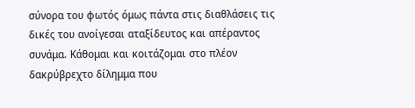σύνορα του φωτός όμως πάντα στις διαθλάσεις τις δικές του ανοίγεσαι αταξίδευτος και απέραντος συνάμα. Κάθομαι και κοιτάζομαι στο πλέον δακρύβρεχτο δίλημμα που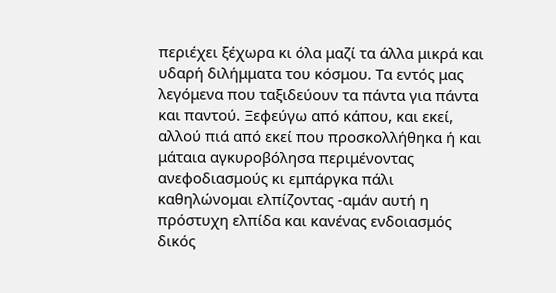περιέχει ξέχωρα κι όλα μαζί τα άλλα μικρά και υδαρή διλήμματα του κόσμου. Τα εντός μας λεγόμενα που ταξιδεύουν τα πάντα για πάντα και παντού. Ξεφεύγω από κάπου, και εκεί, αλλού πιά από εκεί που προσκολλήθηκα ή και μάταια αγκυροβόλησα περιμένοντας ανεφοδιασμούς κι εμπάργκα πάλι καθηλώνομαι ελπίζοντας -αμάν αυτή η πρόστυχη ελπίδα και κανένας ενδοιασμός δικός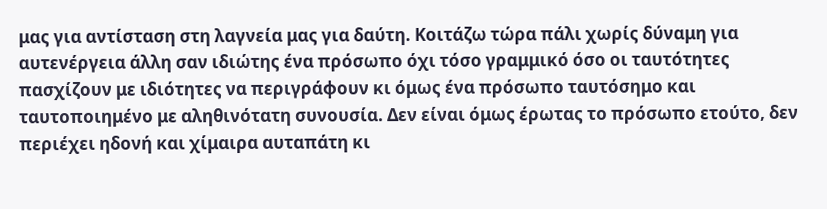μας για αντίσταση στη λαγνεία μας για δαύτη. Κοιτάζω τώρα πάλι χωρίς δύναμη για αυτενέργεια άλλη σαν ιδιώτης ένα πρόσωπο όχι τόσο γραμμικό όσο οι ταυτότητες πασχίζουν με ιδιότητες να περιγράφουν κι όμως ένα πρόσωπο ταυτόσημο και ταυτοποιημένο με αληθινότατη συνουσία. Δεν είναι όμως έρωτας το πρόσωπο ετούτο, δεν περιέχει ηδονή και χίμαιρα αυταπάτη κι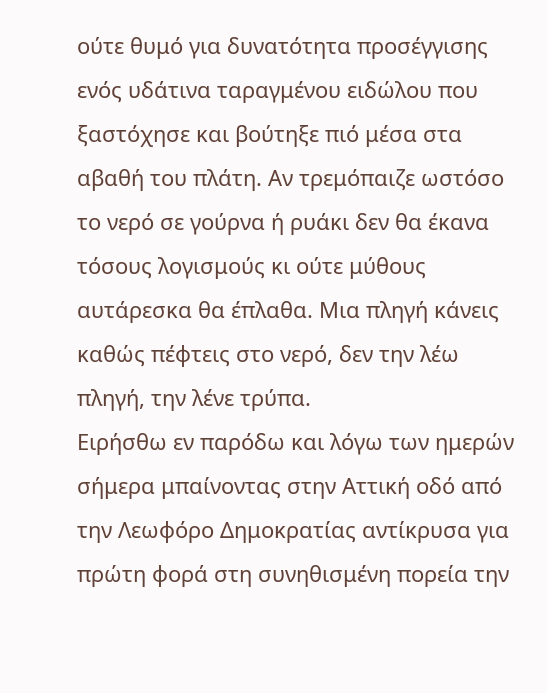ούτε θυμό για δυνατότητα προσέγγισης ενός υδάτινα ταραγμένου ειδώλου που ξαστόχησε και βούτηξε πιό μέσα στα αβαθή του πλάτη. Αν τρεμόπαιζε ωστόσο το νερό σε γούρνα ή ρυάκι δεν θα έκανα τόσους λογισμούς κι ούτε μύθους αυτάρεσκα θα έπλαθα. Μια πληγή κάνεις καθώς πέφτεις στο νερό, δεν την λέω πληγή, την λένε τρύπα.
Ειρήσθω εν παρόδω και λόγω των ημερών σήμερα μπαίνοντας στην Αττική οδό από την Λεωφόρο Δημοκρατίας αντίκρυσα για πρώτη φορά στη συνηθισμένη πορεία την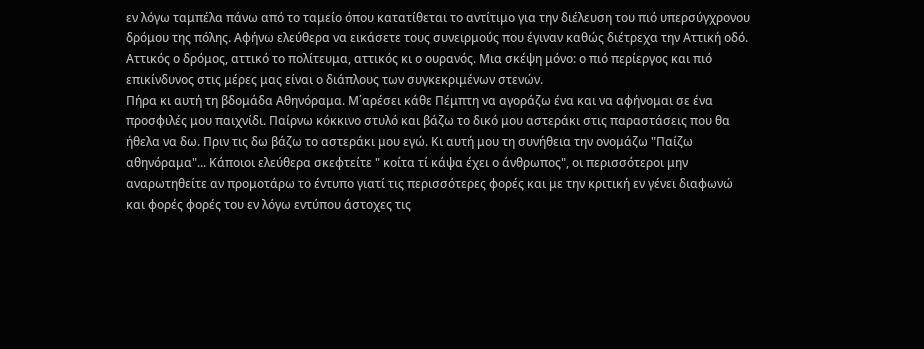εν λόγω ταμπέλα πάνω από το ταμείο όπου κατατίθεται το αντίτιμο για την διέλευση του πιό υπερσύγχρονου δρόμου της πόλης. Αφήνω ελεύθερα να εικάσετε τους συνειρμούς που έγιναν καθώς διέτρεχα την Αττική οδό. Αττικός ο δρόμος, αττικό το πολίτευμα, αττικός κι ο ουρανός. Μια σκέψη μόνο: ο πιό περίεργος και πιό επικίνδυνος στις μέρες μας είναι ο διάπλους των συγκεκριμένων στενών.
Πήρα κι αυτή τη βδομάδα Αθηνόραμα. Μ΄αρέσει κάθε Πέμπτη να αγοράζω ένα και να αφήνομαι σε ένα προσφιλές μου παιχνίδι. Παίρνω κόκκινο στυλό και βάζω το δικό μου αστεράκι στις παραστάσεις που θα ήθελα να δω. Πριν τις δω βάζω το αστεράκι μου εγώ. Κι αυτή μου τη συνήθεια την ονομάζω "Παίζω αθηνόραμα"... Κάποιοι ελεύθερα σκεφτείτε " κοίτα τί κάψα έχει ο άνθρωπος", οι περισσότεροι μην αναρωτηθείτε αν προμοτάρω το έντυπο γιατί τις περισσότερες φορές και με την κριτική εν γένει διαφωνώ και φορές φορές του εν λόγω εντύπου άστοχες τις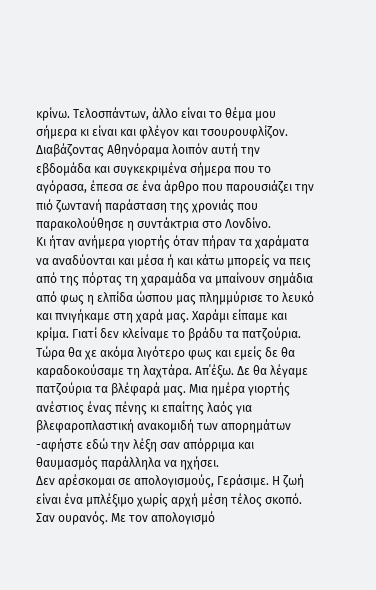κρίνω. Τελοσπάντων, άλλο είναι το θέμα μου σήμερα κι είναι και φλέγον και τσουρουφλίζον. Διαβάζοντας Αθηνόραμα λοιπόν αυτή την εβδομάδα και συγκεκριμένα σήμερα που το αγόρασα, έπεσα σε ένα άρθρο που παρουσιάζει την πιό ζωντανή παράσταση της χρονιάς που παρακολούθησε η συντάκτρια στο Λονδίνο.
Κι ήταν ανήμερα γιορτής όταν πήραν τα χαράματα να αναδύονται και μέσα ή και κάτω μπορείς να πεις από της πόρτας τη χαραμάδα να μπαίνουν σημάδια από φως η ελπίδα ώσπου μας πλημμύρισε το λευκό και πνιγήκαμε στη χαρά μας. Χαράμι είπαμε και κρίμα. Γιατί δεν κλείναμε το βράδυ τα πατζούρια. Τώρα θα χε ακόμα λιγότερο φως και εμείς δε θα καραδοκούσαμε τη λαχτάρα. Απ΄έξω. Δε θα λέγαμε πατζούρια τα βλέφαρά μας. Μια ημέρα γιορτής ανέστιος ένας πένης κι επαίτης λαός για βλεφαροπλαστική ανακομιδή των απορημάτων -αφήστε εδώ την λέξη σαν απόρριμα και θαυμασμός παράλληλα να ηχήσει.
Δεν αρέσκομαι σε απολογισμούς, Γεράσιμε. Η ζωή είναι ένα μπλέξιμο χωρίς αρχή μέση τέλος σκοπό. Σαν ουρανός. Με τον απολογισμό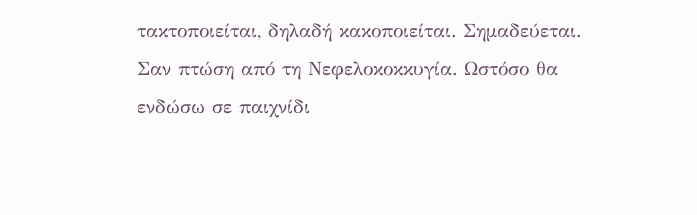τακτοποιείται, δηλαδή κακοποιείται. Σημαδεύεται. Σαν πτώση από τη Νεφελοκοκκυγία. Ωστόσο θα ενδώσω σε παιχνίδι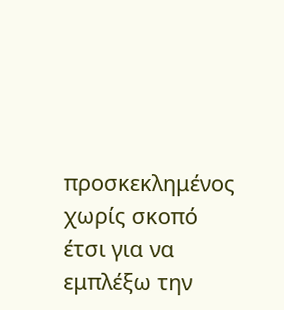προσκεκλημένος χωρίς σκοπό έτσι για να εμπλέξω την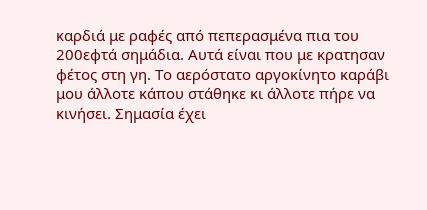καρδιά με ραφές από πεπερασμένα πια του 200εφτά σημάδια. Αυτά είναι που με κρατησαν φέτος στη γη. Το αερόστατο αργοκίνητο καράβι μου άλλοτε κάπου στάθηκε κι άλλοτε πήρε να κινήσει. Σημασία έχει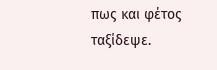πως και φέτος ταξίδεψε.